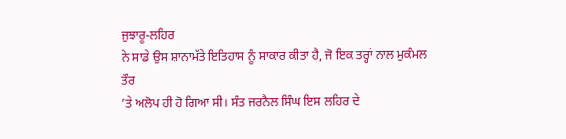ਜੁਝਾਰੂ-ਲਹਿਰ
ਨੇ ਸਾਡੇ ਉਸ ਸ਼ਾਨਾਮੱਤੇ ਇਤਿਹਾਸ ਨੂੰ ਸਾਕਾਰ ਕੀਤਾ ਹੈ, ਜੋ ਇਕ ਤਰ੍ਹਾਂ ਨਾਲ ਮੁਕੰਮਲ ਤੌਰ
’ਤੇ ਅਲੋਪ ਹੀ ਹੋ ਗਿਆ ਸੀ। ਸੰਤ ਜਰਨੈਲ ਸਿੰਘ ਇਸ ਲਹਿਰ ਦੇ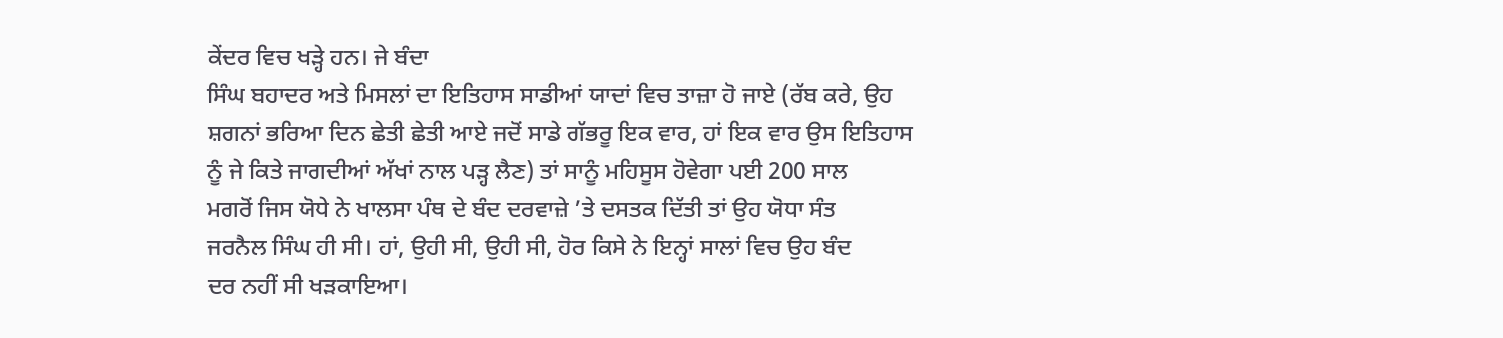ਕੇਂਦਰ ਵਿਚ ਖੜ੍ਹੇ ਹਨ। ਜੇ ਬੰਦਾ
ਸਿੰਘ ਬਹਾਦਰ ਅਤੇ ਮਿਸਲਾਂ ਦਾ ਇਤਿਹਾਸ ਸਾਡੀਆਂ ਯਾਦਾਂ ਵਿਚ ਤਾਜ਼ਾ ਹੋ ਜਾਏ (ਰੱਬ ਕਰੇ, ਉਹ
ਸ਼ਗਨਾਂ ਭਰਿਆ ਦਿਨ ਛੇਤੀ ਛੇਤੀ ਆਏ ਜਦੋਂ ਸਾਡੇ ਗੱਭਰੂ ਇਕ ਵਾਰ, ਹਾਂ ਇਕ ਵਾਰ ਉਸ ਇਤਿਹਾਸ
ਨੂੰ ਜੇ ਕਿਤੇ ਜਾਗਦੀਆਂ ਅੱਖਾਂ ਨਾਲ ਪੜ੍ਹ ਲੈਣ) ਤਾਂ ਸਾਨੂੰ ਮਹਿਸੂਸ ਹੋਵੇਗਾ ਪਈ 200 ਸਾਲ
ਮਗਰੋਂ ਜਿਸ ਯੋਧੇ ਨੇ ਖਾਲਸਾ ਪੰਥ ਦੇ ਬੰਦ ਦਰਵਾਜ਼ੇ ’ਤੇ ਦਸਤਕ ਦਿੱਤੀ ਤਾਂ ਉਹ ਯੋਧਾ ਸੰਤ
ਜਰਨੈਲ ਸਿੰਘ ਹੀ ਸੀ। ਹਾਂ, ਉਹੀ ਸੀ, ਉਹੀ ਸੀ, ਹੋਰ ਕਿਸੇ ਨੇ ਇਨ੍ਹਾਂ ਸਾਲਾਂ ਵਿਚ ਉਹ ਬੰਦ
ਦਰ ਨਹੀਂ ਸੀ ਖੜਕਾਇਆ।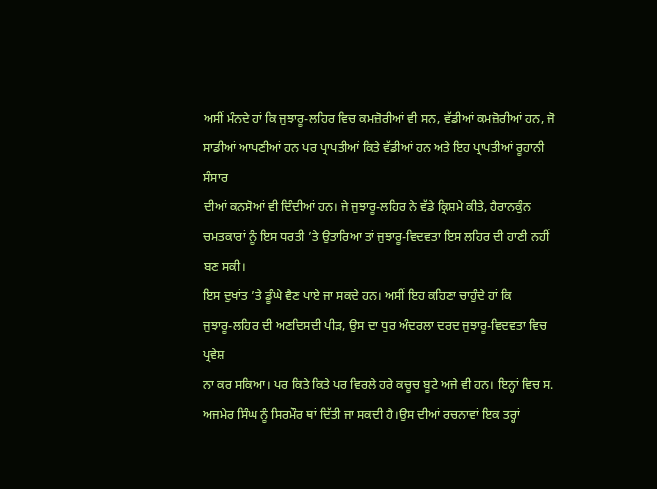ਅਸੀਂ ਮੰਨਦੇ ਹਾਂ ਕਿ ਜੁਝਾਰੂ-ਲਹਿਰ ਵਿਚ ਕਮਜ਼ੋਰੀਆਂ ਵੀ ਸਨ, ਵੱਡੀਆਂ ਕਮਜ਼ੋਰੀਆਂ ਹਨ, ਜੋ
ਸਾਡੀਆਂ ਆਪਣੀਆਂ ਹਨ ਪਰ ਪ੍ਰਾਪਤੀਆਂ ਕਿਤੇ ਵੱਡੀਆਂ ਹਨ ਅਤੇ ਇਹ ਪ੍ਰਾਪਤੀਆਂ ਰੂਹਾਨੀ ਸੰਸਾਰ
ਦੀਆਂ ਕਨਸੋਆਂ ਵੀ ਦਿੰਦੀਆਂ ਹਨ। ਜੇ ਜੁਝਾਰੂ-ਲਹਿਰ ਨੇ ਵੱਡੇ ਕ੍ਰਿਸ਼ਮੇ ਕੀਤੇ, ਹੈਰਾਨਕੁੰਨ
ਚਮਤਕਾਰਾਂ ਨੂੰ ਇਸ ਧਰਤੀ ’ਤੇ ਉਤਾਰਿਆ ਤਾਂ ਜੁਝਾਰੂ-ਵਿਦਵਤਾ ਇਸ ਲਹਿਰ ਦੀ ਹਾਣੀ ਨਹੀਂ ਬਣ ਸਕੀ।
ਇਸ ਦੁਖਾਂਤ ’ਤੇ ਡੂੰਘੇ ਵੈਣ ਪਾਏ ਜਾ ਸਕਦੇ ਹਨ। ਅਸੀਂ ਇਹ ਕਹਿਣਾ ਚਾਹੁੰਦੇ ਹਾਂ ਕਿ
ਜੁਝਾਰੂ-ਲਹਿਰ ਦੀ ਅਣਦਿਸਦੀ ਪੀੜ, ਉਸ ਦਾ ਧੁਰ ਅੰਦਰਲਾ ਦਰਦ ਜੁਝਾਰੂ-ਵਿਦਵਤਾ ਵਿਚ ਪ੍ਰਵੇਸ਼
ਨਾ ਕਰ ਸਕਿਆ। ਪਰ ਕਿਤੇ ਕਿਤੇ ਪਰ ਵਿਰਲੇ ਹਰੇ ਕਚੂਚ ਬੂਟੇ ਅਜੇ ਵੀ ਹਨ। ਇਨ੍ਹਾਂ ਵਿਚ ਸ.
ਅਜਮੇਰ ਸਿੰਘ ਨੂੰ ਸਿਰਮੌਰ ਥਾਂ ਦਿੱਤੀ ਜਾ ਸਕਦੀ ਹੈ।ਉਸ ਦੀਆਂ ਰਚਨਾਵਾਂ ਇਕ ਤਰ੍ਹਾਂ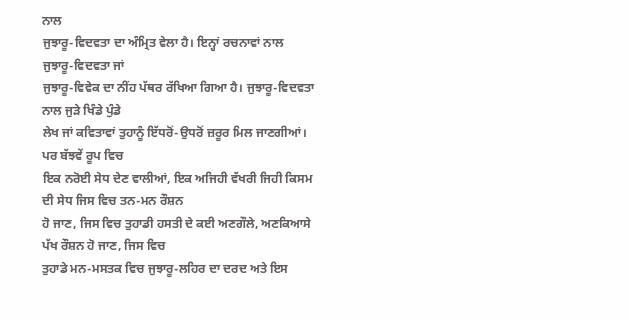ਨਾਲ
ਜੁਝਾਰੂ-ਵਿਦਵਤਾ ਦਾ ਅੰਮ੍ਰਿਤ ਵੇਲਾ ਹੈ। ਇਨ੍ਹਾਂ ਰਚਨਾਵਾਂ ਨਾਲ ਜੁਝਾਰੂ-ਵਿਦਵਤਾ ਜਾਂ
ਜੁਝਾਰੂ-ਵਿਵੇਕ ਦਾ ਨੀਂਹ ਪੱਥਰ ਰੱਖਿਆ ਗਿਆ ਹੈ। ਜੁਝਾਰੂ-ਵਿਦਵਤਾ ਨਾਲ ਜੁੜੇ ਖਿੰਡੇ ਪੁੰਡੇ
ਲੇਖ ਜਾਂ ਕਵਿਤਾਵਾਂ ਤੁਹਾਨੂੰ ਇੱਧਰੋਂ-ਉਧਰੋਂ ਜ਼ਰੂਰ ਮਿਲ ਜਾਣਗੀਆਂ। ਪਰ ਬੱਝਵੇਂ ਰੂਪ ਵਿਚ
ਇਕ ਨਰੋਈ ਸੇਧ ਦੇਣ ਵਾਲੀਆਂ, ਇਕ ਅਜਿਹੀ ਵੱਖਰੀ ਜਿਹੀ ਕਿਸਮ ਦੀ ਸੇਧ ਜਿਸ ਵਿਚ ਤਨ-ਮਨ ਰੌਸ਼ਨ
ਹੋ ਜਾਣ, ਜਿਸ ਵਿਚ ਤੁਹਾਡੀ ਹਸਤੀ ਦੇ ਕਈ ਅਣਗੌਲੇ, ਅਣਕਿਆਸੇ ਪੱਖ ਰੌਸ਼ਨ ਹੋ ਜਾਣ, ਜਿਸ ਵਿਚ
ਤੁਹਾਡੇ ਮਨ-ਮਸਤਕ ਵਿਚ ਜੁਝਾਰੂ-ਲਹਿਰ ਦਾ ਦਰਦ ਅਤੇ ਇਸ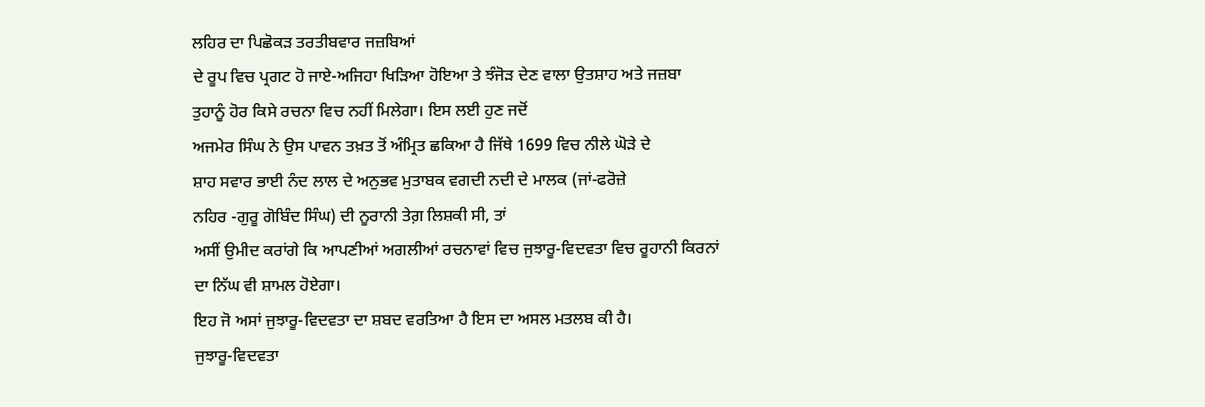ਲਹਿਰ ਦਾ ਪਿਛੋਕੜ ਤਰਤੀਬਵਾਰ ਜਜ਼ਬਿਆਂ
ਦੇ ਰੂਪ ਵਿਚ ਪ੍ਰਗਟ ਹੋ ਜਾਏ-ਅਜਿਹਾ ਖਿੜਿਆ ਹੋਇਆ ਤੇ ਝੰਜੋੜ ਦੇਣ ਵਾਲਾ ਉਤਸ਼ਾਹ ਅਤੇ ਜਜ਼ਬਾ
ਤੁਹਾਨੂੰ ਹੋਰ ਕਿਸੇ ਰਚਨਾ ਵਿਚ ਨਹੀਂ ਮਿਲੇਗਾ। ਇਸ ਲਈ ਹੁਣ ਜਦੋਂ
ਅਜਮੇਰ ਸਿੰਘ ਨੇ ਉਸ ਪਾਵਨ ਤਖ਼ਤ ਤੋਂ ਅੰਮ੍ਰਿਤ ਛਕਿਆ ਹੈ ਜਿੱਥੇ 1699 ਵਿਚ ਨੀਲੇ ਘੋੜੇ ਦੇ
ਸ਼ਾਹ ਸਵਾਰ ਭਾਈ ਨੰਦ ਲਾਲ ਦੇ ਅਨੁਭਵ ਮੁਤਾਬਕ ਵਗਦੀ ਨਦੀ ਦੇ ਮਾਲਕ (ਜਾਂ-ਫਰੋਜ਼ੇ
ਨਹਿਰ -ਗੁਰੂ ਗੋਬਿੰਦ ਸਿੰਘ) ਦੀ ਨੂਰਾਨੀ ਤੇਗ਼ ਲਿਸ਼ਕੀ ਸੀ, ਤਾਂ
ਅਸੀਂ ਉਮੀਦ ਕਰਾਂਗੇ ਕਿ ਆਪਣੀਆਂ ਅਗਲੀਆਂ ਰਚਨਾਵਾਂ ਵਿਚ ਜੁਝਾਰੂ-ਵਿਦਵਤਾ ਵਿਚ ਰੂਹਾਨੀ ਕਿਰਨਾਂ
ਦਾ ਨਿੱਘ ਵੀ ਸ਼ਾਮਲ ਹੋਏਗਾ।
ਇਹ ਜੋ ਅਸਾਂ ਜੁਝਾਰੂ-ਵਿਦਵਤਾ ਦਾ ਸ਼ਬਦ ਵਰਤਿਆ ਹੈ ਇਸ ਦਾ ਅਸਲ ਮਤਲਬ ਕੀ ਹੈ।
ਜੁਝਾਰੂ-ਵਿਦਵਤਾ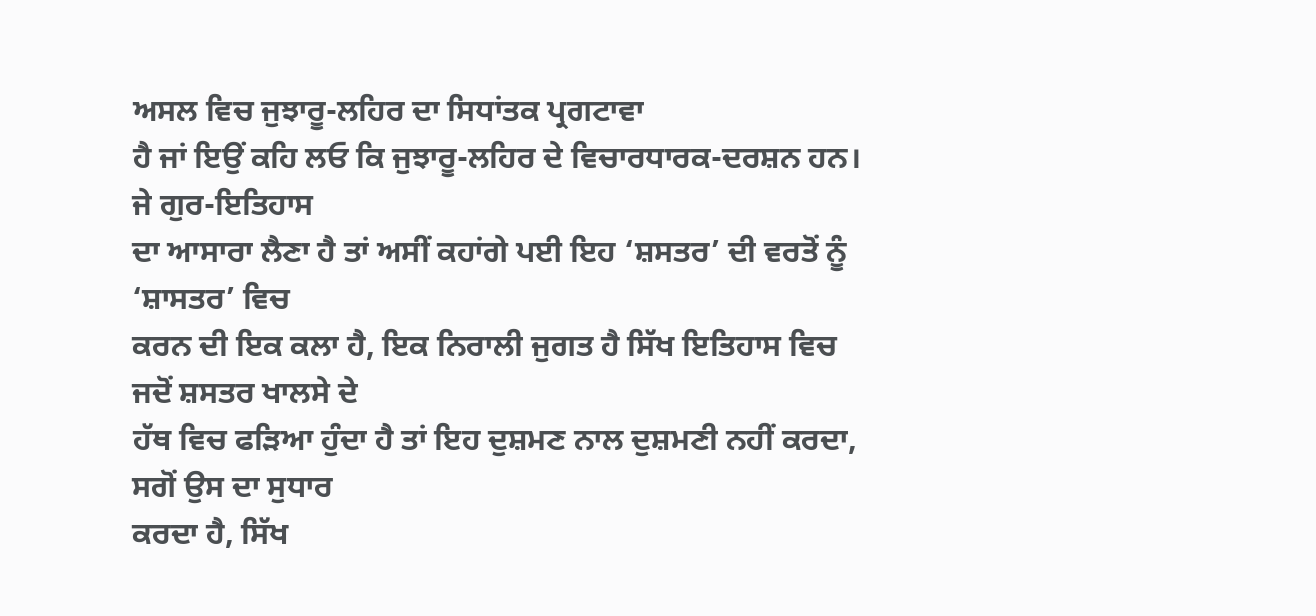ਅਸਲ ਵਿਚ ਜੁਝਾਰੂ-ਲਹਿਰ ਦਾ ਸਿਧਾਂਤਕ ਪ੍ਰਗਟਾਵਾ
ਹੈ ਜਾਂ ਇਉਂ ਕਹਿ ਲਓ ਕਿ ਜੁਝਾਰੂ-ਲਹਿਰ ਦੇ ਵਿਚਾਰਧਾਰਕ-ਦਰਸ਼ਨ ਹਨ। ਜੇ ਗੁਰ-ਇਤਿਹਾਸ
ਦਾ ਆਸਾਰਾ ਲੈਣਾ ਹੈ ਤਾਂ ਅਸੀਂ ਕਹਾਂਗੇ ਪਈ ਇਹ ‘ਸ਼ਸਤਰ’ ਦੀ ਵਰਤੋਂ ਨੂੰ ‘ਸ਼ਾਸਤਰ’ ਵਿਚ
ਕਰਨ ਦੀ ਇਕ ਕਲਾ ਹੈ, ਇਕ ਨਿਰਾਲੀ ਜੁਗਤ ਹੈ ਸਿੱਖ ਇਤਿਹਾਸ ਵਿਚ ਜਦੋਂ ਸ਼ਸਤਰ ਖਾਲਸੇ ਦੇ
ਹੱਥ ਵਿਚ ਫੜਿਆ ਹੁੰਦਾ ਹੈ ਤਾਂ ਇਹ ਦੁਸ਼ਮਣ ਨਾਲ ਦੁਸ਼ਮਣੀ ਨਹੀਂ ਕਰਦਾ, ਸਗੋਂ ਉਸ ਦਾ ਸੁਧਾਰ
ਕਰਦਾ ਹੈ, ਸਿੱਖ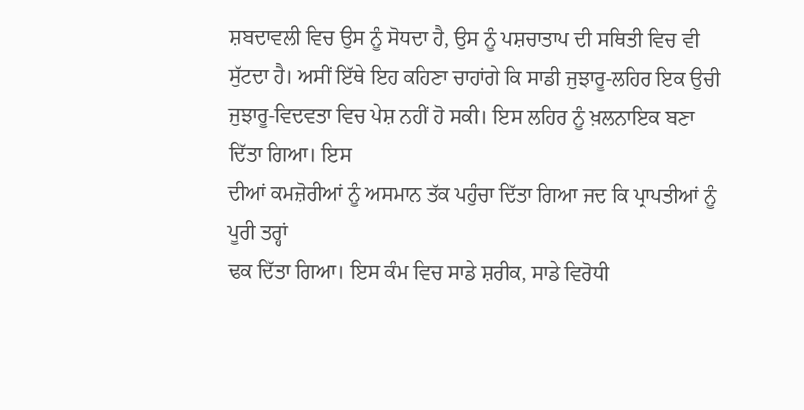ਸ਼ਬਦਾਵਲੀ ਵਿਚ ਉਸ ਨੂੰ ਸੋਧਦਾ ਹੈ, ਉਸ ਨੂੰ ਪਸ਼ਚਾਤਾਪ ਦੀ ਸਥਿਤੀ ਵਿਚ ਵੀ
ਸੁੱਟਦਾ ਹੈ। ਅਸੀਂ ਇੱਥੇ ਇਹ ਕਹਿਣਾ ਚਾਹਾਂਗੇ ਕਿ ਸਾਡੀ ਜੁਝਾਰੂ-ਲਹਿਰ ਇਕ ਉਚੀ
ਜੁਝਾਰੂ-ਵਿਦਵਤਾ ਵਿਚ ਪੇਸ਼ ਨਹੀਂ ਹੋ ਸਕੀ। ਇਸ ਲਹਿਰ ਨੂੰ ਖ਼ਲਨਾਇਕ ਬਣਾ ਦਿੱਤਾ ਗਿਆ। ਇਸ
ਦੀਆਂ ਕਮਜ਼ੋਰੀਆਂ ਨੂੰ ਅਸਮਾਨ ਤੱਕ ਪਹੁੰਚਾ ਦਿੱਤਾ ਗਿਆ ਜਦ ਕਿ ਪ੍ਰਾਪਤੀਆਂ ਨੂੰ ਪੂਰੀ ਤਰ੍ਹਾਂ
ਢਕ ਦਿੱਤਾ ਗਿਆ। ਇਸ ਕੰਮ ਵਿਚ ਸਾਡੇ ਸ਼ਰੀਕ, ਸਾਡੇ ਵਿਰੋਧੀ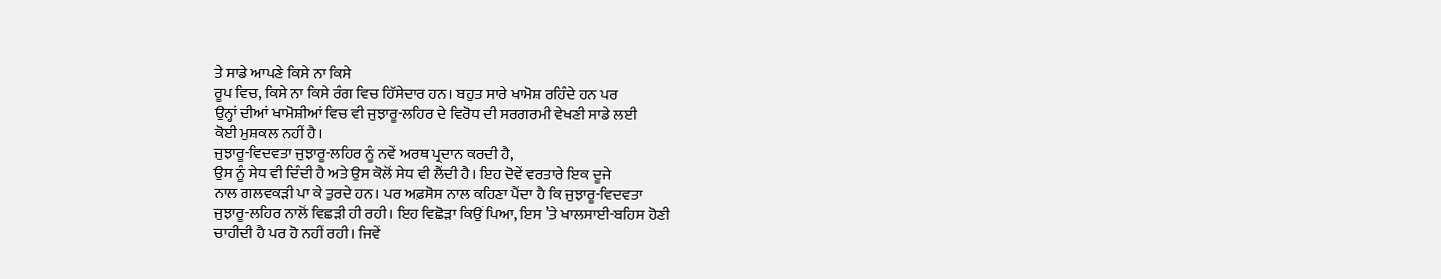ਤੇ ਸਾਡੇ ਆਪਣੇ ਕਿਸੇ ਨਾ ਕਿਸੇ
ਰੂਪ ਵਿਚ, ਕਿਸੇ ਨਾ ਕਿਸੇ ਰੰਗ ਵਿਚ ਹਿੱਸੇਦਾਰ ਹਨ। ਬਹੁਤ ਸਾਰੇ ਖਾਮੋਸ਼ ਰਹਿੰਦੇ ਹਨ ਪਰ
ਉਨ੍ਹਾਂ ਦੀਆਂ ਖਾਮੋਸ਼ੀਆਂ ਵਿਚ ਵੀ ਜੁਝਾਰੂ-ਲਹਿਰ ਦੇ ਵਿਰੋਧ ਦੀ ਸਰਗਰਮੀ ਵੇਖਣੀ ਸਾਡੇ ਲਈ
ਕੋਈ ਮੁਸ਼ਕਲ ਨਹੀਂ ਹੈ।
ਜੁਝਾਰੂ-ਵਿਦਵਤਾ ਜੁਝਾਰੂ-ਲਹਿਰ ਨੂੰ ਨਵੇਂ ਅਰਥ ਪ੍ਰਦਾਨ ਕਰਦੀ ਹੈ,
ਉਸ ਨੂੰ ਸੇਧ ਵੀ ਦਿੰਦੀ ਹੈ ਅਤੇ ਉਸ ਕੋਲੋਂ ਸੇਧ ਵੀ ਲੈਂਦੀ ਹੈ। ਇਹ ਦੋਵੇਂ ਵਰਤਾਰੇ ਇਕ ਦੂਜੇ
ਨਾਲ ਗਲਵਕੜੀ ਪਾ ਕੇ ਤੁਰਦੇ ਹਨ। ਪਰ ਅਫ਼ਸੋਸ ਨਾਲ ਕਹਿਣਾ ਪੈਂਦਾ ਹੈ ਕਿ ਜੁਝਾਰੂ-ਵਿਦਵਤਾ
ਜੁਝਾਰੂ-ਲਹਿਰ ਨਾਲੋਂ ਵਿਛੜੀ ਹੀ ਰਹੀ। ਇਹ ਵਿਛੋੜਾ ਕਿਉਂ ਪਿਆ, ਇਸ ’ਤੇ ਖਾਲਸਾਈ-ਬਹਿਸ ਹੋਣੀ
ਚਾਹੀਦੀ ਹੈ ਪਰ ਹੋ ਨਹੀਂ ਰਹੀ। ਜਿਵੇਂ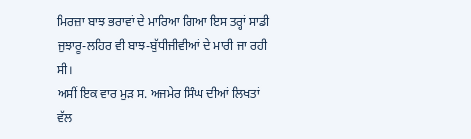ਮਿਰਜ਼ਾ ਬਾਝ ਭਰਾਵਾਂ ਦੇ ਮਾਰਿਆ ਗਿਆ ਇਸ ਤਰ੍ਹਾਂ ਸਾਡੀ
ਜੁਝਾਰੂ-ਲਹਿਰ ਵੀ ਬਾਝ-ਬੁੱਧੀਜੀਵੀਆਂ ਦੇ ਮਾਰੀ ਜਾ ਰਹੀ ਸੀ।
ਅਸੀਂ ਇਕ ਵਾਰ ਮੁੜ ਸ. ਅਜਮੇਰ ਸਿੰਘ ਦੀਆਂ ਲਿਖਤਾਂ ਵੱਲ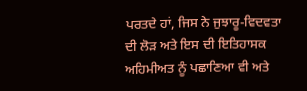ਪਰਤਦੇ ਹਾਂ, ਜਿਸ ਨੇ ਜੁਝਾਰੂ-ਵਿਦਵਤਾ
ਦੀ ਲੋੜ ਅਤੇ ਇਸ ਦੀ ਇਤਿਹਾਸਕ ਅਹਿਮੀਅਤ ਨੂੰ ਪਛਾਣਿਆ ਵੀ ਅਤੇ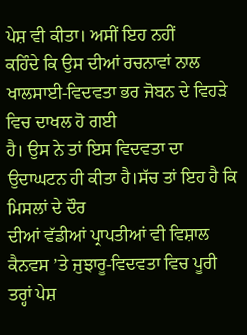ਪੇਸ਼ ਵੀ ਕੀਤਾ। ਅਸੀਂ ਇਹ ਨਹੀਂ
ਕਹਿੰਦੇ ਕਿ ਉਸ ਦੀਆਂ ਰਚਨਾਵਾਂ ਨਾਲ ਖਾਲਸਾਈ-ਵਿਦਵਤਾ ਭਰ ਜੋਬਨ ਦੇ ਵਿਹੜੇ ਵਿਚ ਦਾਖਲ ਹੋ ਗਈ
ਹੈ। ਉਸ ਨੇ ਤਾਂ ਇਸ ਵਿਦਵਤਾ ਦਾ ਉਦਾਘਟਨ ਹੀ ਕੀਤਾ ਹੈ।ਸੱਚ ਤਾਂ ਇਹ ਹੈ ਕਿ ਮਿਸਲਾਂ ਦੇ ਦੌਰ
ਦੀਆਂ ਵੱਡੀਆਂ ਪ੍ਰਾਪਤੀਆਂ ਵੀ ਵਿਸ਼ਾਲ ਕੈਨਵਸ ’ਤੇ ਜੁਝਾਰੂ-ਵਿਦਵਤਾ ਵਿਚ ਪੂਰੀ ਤਰ੍ਹਾਂ ਪੇਸ਼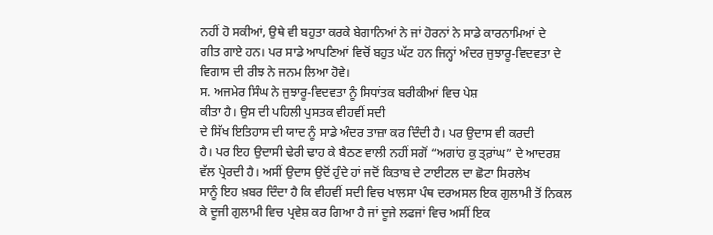ਨਹੀਂ ਹੋ ਸਕੀਆਂ, ਉਥੇ ਵੀ ਬਹੁਤਾ ਕਰਕੇ ਬੇਗਾਨਿਆਂ ਨੇ ਜਾਂ ਹੋਰਨਾਂ ਨੇ ਸਾਡੇ ਕਾਰਨਾਮਿਆਂ ਦੇ
ਗੀਤ ਗਾਏ ਹਨ। ਪਰ ਸਾਡੇ ਆਪਣਿਆਂ ਵਿਚੋਂ ਬਹੁਤ ਘੱਟ ਹਨ ਜਿਨ੍ਹਾਂ ਅੰਦਰ ਜੁਝਾਰੂ-ਵਿਦਵਤਾ ਦੇ
ਵਿਗਾਸ ਦੀ ਰੀਝ ਨੇ ਜਨਮ ਲਿਆ ਹੋਵੇ।
ਸ. ਅਜਮੇਰ ਸਿੰਘ ਨੇ ਜੁਝਾਰੂ-ਵਿਦਵਤਾ ਨੂੰ ਸਿਧਾਂਤਕ ਬਰੀਕੀਆਂ ਵਿਚ ਪੇਸ਼
ਕੀਤਾ ਹੈ। ਉਸ ਦੀ ਪਹਿਲੀ ਪੁਸਤਕ ਵੀਹਵੀਂ ਸਦੀ
ਦੇ ਸਿੱਖ ਇਤਿਹਾਸ ਦੀ ਯਾਦ ਨੂੰ ਸਾਡੇ ਅੰਦਰ ਤਾਜ਼ਾ ਕਰ ਦਿੰਦੀ ਹੈ। ਪਰ ਉਦਾਸ ਵੀ ਕਰਦੀ
ਹੈ। ਪਰ ਇਹ ਉਦਾਸੀ ਢੇਰੀ ਢਾਹ ਕੇ ਬੈਠਣ ਵਾਲੀ ਨਹੀਂ ਸਗੋਂ “ਅਗਾਂਹ ਕੁ ਤ੍ਰ਼ਾਂਘ” ਦੇ ਆਦਰਸ਼
ਵੱਲ ਪ੍ਰੇਰਦੀ ਹੈ। ਅਸੀਂ ਉਦਾਸ ਉਦੋਂ ਹੁੰਦੇ ਹਾਂ ਜਦੋਂ ਕਿਤਾਬ ਦੇ ਟਾਈਟਲ ਦਾ ਛੋਟਾ ਸਿਰਲੇਖ
ਸਾਨੂੰ ਇਹ ਖ਼ਬਰ ਦਿੰਦਾ ਹੈ ਕਿ ਵੀਹਵੀਂ ਸਦੀ ਵਿਚ ਖਾਲਸਾ ਪੰਥ ਦਰਅਸਲ ਇਕ ਗੁਲਾਮੀ ਤੋਂ ਨਿਕਲ
ਕੇ ਦੂਜੀ ਗੁਲਾਮੀ ਵਿਚ ਪ੍ਰਵੇਸ਼ ਕਰ ਗਿਆ ਹੈ ਜਾਂ ਦੂਜੇ ਲਫਜਾਂ ਵਿਚ ਅਸੀਂ ਇਕ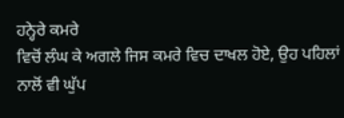ਹਨ੍ਹੇਰੇ ਕਮਰੇ
ਵਿਚੋਂ ਲੰਘ ਕੇ ਅਗਲੇ ਜਿਸ ਕਮਰੇ ਵਿਚ ਦਾਖਲ ਹੋਏ, ਉਹ ਪਹਿਲਾਂ ਨਾਲੋਂ ਵੀ ਘੁੱਪ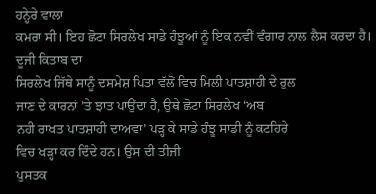ਹਨ੍ਹੇਰੇ ਵਾਲਾ
ਕਮਰਾ ਸੀ। ਇਹ ਛੋਟਾ ਸਿਰਲੇਖ ਸਾਡੇ ਹੰਝੂਆਂ ਨੂੰ ਇਕ ਨਵੀਂ ਵੰਗਾਰ ਨਾਲ ਲੈਸ ਕਰਦਾ ਹੈ।
ਦੂਜੀ ਕਿਤਾਬ ਦਾ
ਸਿਰਲੇਖ ਜਿੱਥੇ ਸਾਨੂੰ ਦਸਮੇਸ਼ ਪਿਤਾ ਵੱਲੋਂ ਵਿਚ ਮਿਲੀ ਪਾਤਸ਼ਾਹੀ ਦੇ ਰੁਲ
ਜਾਣ ਦੇ ਕਾਰਨਾਂ ’ਤੇ ਝਾਤ ਪਾਉਂਦਾ ਹੈ, ਉਥੇ ਛੋਟਾ ਸਿਰਲੇਖ ‘ਅਬ
ਨਹੀ ਰਾਖਤ ਪਾਤਸ਼ਾਹੀ ਦਾਅਵਾ’ ਪੜ੍ਹ ਕੇ ਸਾਡੇ ਹੰਝੂ ਸਾਡੀ ਨੂੰ ਕਟਹਿਰੇ
ਵਿਚ ਖੜ੍ਹਾ ਕਰ ਦਿੰਦੇ ਹਨ। ਉਸ ਦੀ ਤੀਜੀ
ਪੁਸਤਕ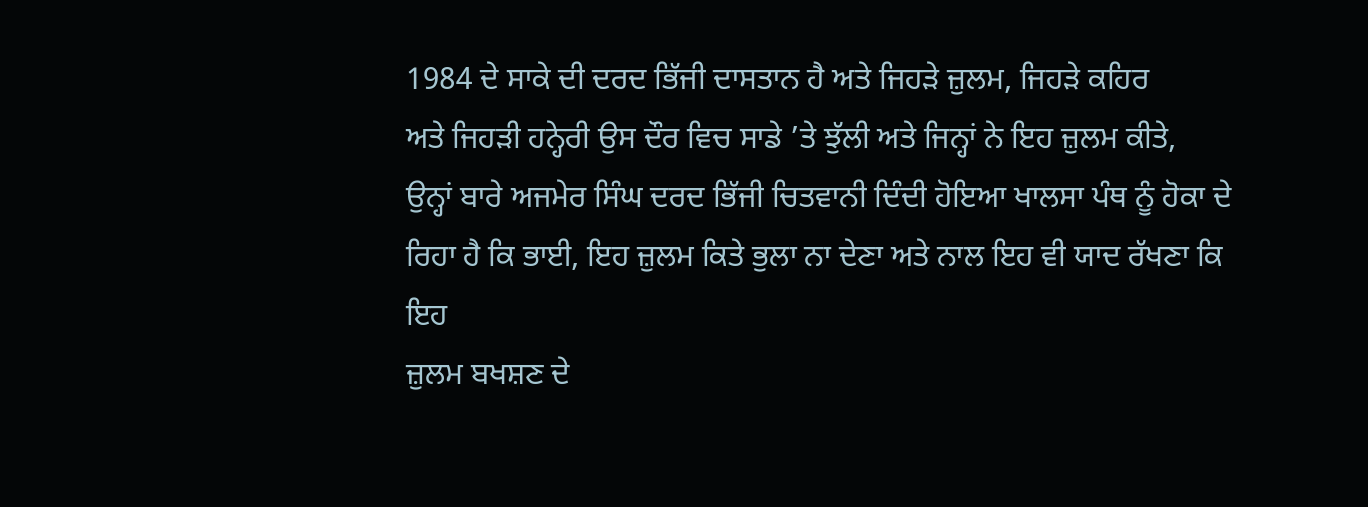1984 ਦੇ ਸਾਕੇ ਦੀ ਦਰਦ ਭਿੱਜੀ ਦਾਸਤਾਨ ਹੈ ਅਤੇ ਜਿਹੜੇ ਜ਼ੁਲਮ, ਜਿਹੜੇ ਕਹਿਰ
ਅਤੇ ਜਿਹੜੀ ਹਨ੍ਹੇਰੀ ਉਸ ਦੌਰ ਵਿਚ ਸਾਡੇ ’ਤੇ ਝੁੱਲੀ ਅਤੇ ਜਿਨ੍ਹਾਂ ਨੇ ਇਹ ਜ਼ੁਲਮ ਕੀਤੇ,
ਉਨ੍ਹਾਂ ਬਾਰੇ ਅਜਮੇਰ ਸਿੰਘ ਦਰਦ ਭਿੱਜੀ ਚਿਤਵਾਨੀ ਦਿੰਦੀ ਹੋਇਆ ਖਾਲਸਾ ਪੰਥ ਨੂੰ ਹੋਕਾ ਦੇ
ਰਿਹਾ ਹੈ ਕਿ ਭਾਈ, ਇਹ ਜ਼ੁਲਮ ਕਿਤੇ ਭੁਲਾ ਨਾ ਦੇਣਾ ਅਤੇ ਨਾਲ ਇਹ ਵੀ ਯਾਦ ਰੱਖਣਾ ਕਿ ਇਹ
ਜ਼ੁਲਮ ਬਖਸ਼ਣ ਦੇ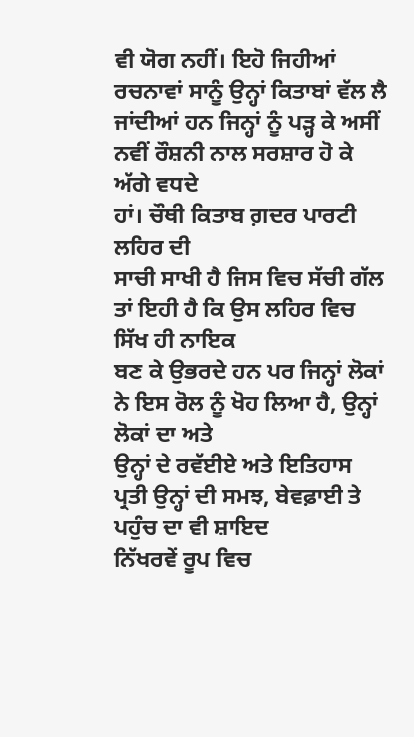ਵੀ ਯੋਗ ਨਹੀਂ। ਇਹੋ ਜਿਹੀਆਂ ਰਚਨਾਵਾਂ ਸਾਨੂੰ ਉਨ੍ਹਾਂ ਕਿਤਾਬਾਂ ਵੱਲ ਲੈ
ਜਾਂਦੀਆਂ ਹਨ ਜਿਨ੍ਹਾਂ ਨੂੰ ਪੜ੍ਹ ਕੇ ਅਸੀਂ ਨਵੀਂ ਰੌਸ਼ਨੀ ਨਾਲ ਸਰਸ਼ਾਰ ਹੋ ਕੇ ਅੱਗੇ ਵਧਦੇ
ਹਾਂ। ਚੌਥੀ ਕਿਤਾਬ ਗ਼ਦਰ ਪਾਰਟੀ ਲਹਿਰ ਦੀ
ਸਾਚੀ ਸਾਖੀ ਹੈ ਜਿਸ ਵਿਚ ਸੱਚੀ ਗੱਲ ਤਾਂ ਇਹੀ ਹੈ ਕਿ ਉਸ ਲਹਿਰ ਵਿਚ ਸਿੱਖ ਹੀ ਨਾਇਕ
ਬਣ ਕੇ ਉਭਰਦੇ ਹਨ ਪਰ ਜਿਨ੍ਹਾਂ ਲੋਕਾਂ ਨੇ ਇਸ ਰੋਲ ਨੂੰ ਖੋਹ ਲਿਆ ਹੈ, ਉਨ੍ਹਾਂ ਲੋਕਾਂ ਦਾ ਅਤੇ
ਉਨ੍ਹਾਂ ਦੇ ਰਵੱਈਏ ਅਤੇ ਇਤਿਹਾਸ ਪ੍ਰਤੀ ਉਨ੍ਹਾਂ ਦੀ ਸਮਝ, ਬੇਵਫ਼ਾਈ ਤੇ ਪਹੁੰਚ ਦਾ ਵੀ ਸ਼ਾਇਦ
ਨਿੱਖਰਵੇਂ ਰੂਪ ਵਿਚ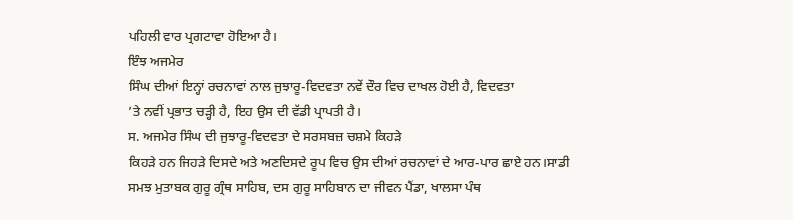ਪਹਿਲੀ ਵਾਰ ਪ੍ਰਗਟਾਵਾ ਹੋਇਆ ਹੈ।
ਇੰਝ ਅਜਮੇਰ
ਸਿੰਘ ਦੀਆਂ ਇਨ੍ਹਾਂ ਰਚਨਾਵਾਂ ਨਾਲ ਜੁਝਾਰੂ-ਵਿਦਵਤਾ ਨਵੇਂ ਦੌਰ ਵਿਚ ਦਾਖਲ ਹੋਈ ਹੈ, ਵਿਦਵਤਾ
’ਤੇ ਨਵੀਂ ਪ੍ਰਭਾਤ ਚੜ੍ਹੀ ਹੈ, ਇਹ ਉਸ ਦੀ ਵੱਡੀ ਪ੍ਰਾਪਤੀ ਹੈ।
ਸ. ਅਜਮੇਰ ਸਿੰਘ ਦੀ ਜੁਝਾਰੂ-ਵਿਦਵਤਾ ਦੇ ਸਰਸਬਜ਼ ਚਸ਼ਮੇ ਕਿਹੜੇ
ਕਿਹੜੇ ਹਨ ਜਿਹੜੇ ਦਿਸਦੇ ਅਤੇ ਅਣਦਿਸਦੇ ਰੂਪ ਵਿਚ ਉਸ ਦੀਆਂ ਰਚਨਾਵਾਂ ਦੇ ਆਰ-ਪਾਰ ਛਾਏ ਹਨ।ਸਾਡੀ
ਸਮਝ ਮੁਤਾਬਕ ਗੁਰੂ ਗ੍ਰੰਥ ਸਾਹਿਬ, ਦਸ ਗੁਰੂ ਸਾਹਿਬਾਨ ਦਾ ਜੀਵਨ ਪੈਂਡਾ, ਖਾਲਸਾ ਪੰਥ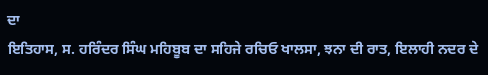ਦਾ
ਇਤਿਹਾਸ, ਸ. ਹਰਿੰਦਰ ਸਿੰਘ ਮਹਿਬੂਬ ਦਾ ਸਹਿਜੇ ਰਚਿਓ ਖਾਲਸਾ, ਝਨਾ ਦੀ ਰਾਤ, ਇਲਾਹੀ ਨਦਰ ਦੇ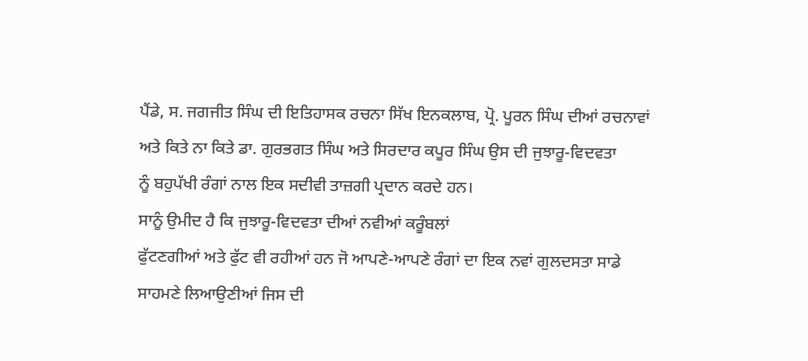ਪੈਂਡੇ, ਸ. ਜਗਜੀਤ ਸਿੰਘ ਦੀ ਇਤਿਹਾਸਕ ਰਚਨਾ ਸਿੱਖ ਇਨਕਲਾਬ, ਪ੍ਰੋ. ਪੂਰਨ ਸਿੰਘ ਦੀਆਂ ਰਚਨਾਵਾਂ
ਅਤੇ ਕਿਤੇ ਨਾ ਕਿਤੇ ਡਾ. ਗੁਰਭਗਤ ਸਿੰਘ ਅਤੇ ਸਿਰਦਾਰ ਕਪੂਰ ਸਿੰਘ ਉਸ ਦੀ ਜੁਝਾਰੂ-ਵਿਦਵਤਾ
ਨੂੰ ਬਹੁਪੱਖੀ ਰੰਗਾਂ ਨਾਲ ਇਕ ਸਦੀਵੀ ਤਾਜ਼ਗੀ ਪ੍ਰਦਾਨ ਕਰਦੇ ਹਨ।
ਸਾਨੂੰ ਉਮੀਦ ਹੈ ਕਿ ਜੁਝਾਰੂ-ਵਿਦਵਤਾ ਦੀਆਂ ਨਵੀਆਂ ਕਰੂੰਬਲਾਂ
ਫੁੱਟਣਗੀਆਂ ਅਤੇ ਫੁੱਟ ਵੀ ਰਹੀਆਂ ਹਨ ਜੋ ਆਪਣੇ-ਆਪਣੇ ਰੰਗਾਂ ਦਾ ਇਕ ਨਵਾਂ ਗੁਲਦਸਤਾ ਸਾਡੇ
ਸਾਹਮਣੇ ਲਿਆਉਣੀਆਂ ਜਿਸ ਦੀ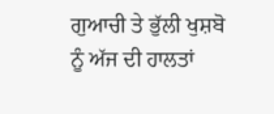ਗੁਆਚੀ ਤੇ ਭੁੱਲੀ ਖੁਸ਼ਬੋ ਨੂੰ ਅੱਜ ਦੀ ਹਾਲਤਾਂ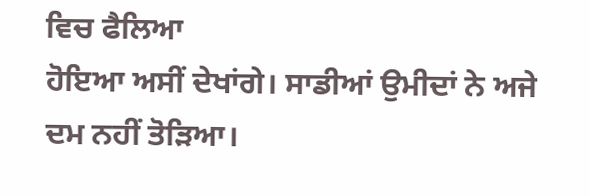ਵਿਚ ਫੈਲਿਆ
ਹੋਇਆ ਅਸੀਂ ਦੇਖਾਂਗੇ। ਸਾਡੀਆਂ ਉਮੀਦਾਂ ਨੇ ਅਜੇ ਦਮ ਨਹੀਂ ਤੋੜਿਆ।